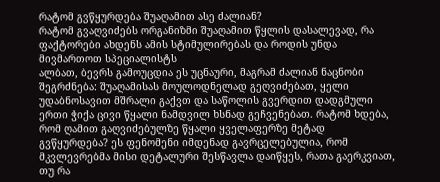რატომ გვწყურდება შუაღამით ასე ძალიან?
რატომ გვაღვიძებს ორგანიზმი შუაღამით წყლის დასალევად, რა ფაქტორები ახდენს ამის სტიმულირებას და როდის უნდა მივმართოთ სპეციალისტს
ალბათ, ბევრს გამოუცდია ეს უცნაური, მაგრამ ძალიან ნაცნობი შეგრძნება: შუაღამისას მოულოდნელად გეღვიძებათ, ყელი უდაბნოსავით მშრალი გაქვთ და საწოლის გვერდით დადგმული ერთი ჭიქა ცივი წყალი ნამდვილ ხსნად გეჩვენებათ. რატომ ხდება, რომ ღამით გაღვიძებულზე წყალი ყველაფერზე მეტად გვწყურდება? ეს ფენომენი იმდენად გავრცელებულია, რომ მკვლევრებმა მისი დეტალური შესწავლა დაიწყეს, რათა გაერკვიათ, თუ რა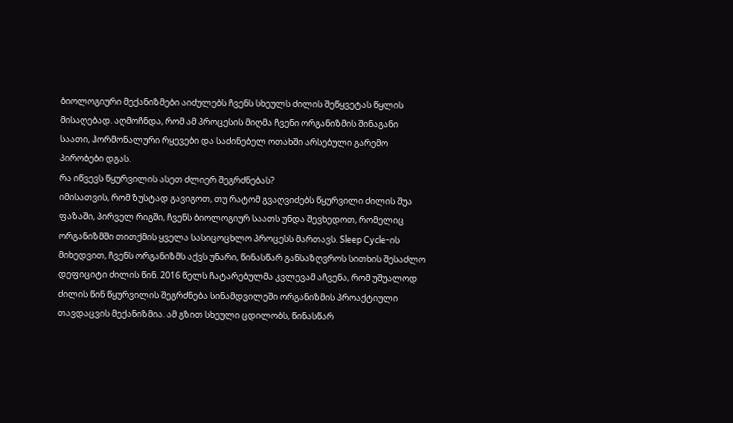ბიოლოგიური მექანიზმები აიძულებს ჩვენს სხეულს ძილის შეწყვეტას წყლის მისაღებად. აღმოჩნდა, რომ ამ პროცესის მიღმა ჩვენი ორგანიზმის შინაგანი საათი, ჰორმონალური რყევები და საძინებელ ოთახში არსებული გარემო პირობები დგას.
რა იწვევს წყურვილის ასეთ ძლიერ შეგრძნებას?
იმისათვის, რომ ზუსტად გავიგოთ, თუ რატომ გვაღვიძებს წყურვილი ძილის შუა ფაზაში, პირველ რიგში, ჩვენს ბიოლოგიურ საათს უნდა შევხედოთ, რომელიც ორგანიზმში თითქმის ყველა სასიცოცხლო პროცესს მართავს. Sleep Cycle-ის მიხედვით, ჩვენს ორგანიზმს აქვს უნარი, წინასწარ განსაზღვროს სითხის შესაძლო დეფიციტი ძილის წინ. 2016 წელს ჩატარებულმა კვლევამ აჩვენა, რომ უშუალოდ ძილის წინ წყურვილის შეგრძნება სინამდვილეში ორგანიზმის პროაქტიული თავდაცვის მექანიზმია. ამ გზით სხეული ცდილობს, წინასწარ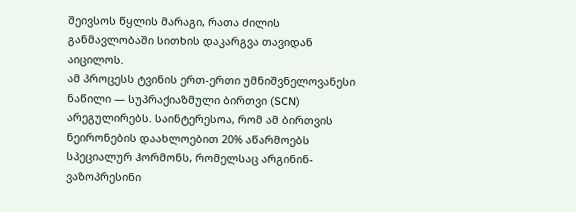შეივსოს წყლის მარაგი, რათა ძილის განმავლობაში სითხის დაკარგვა თავიდან აიცილოს.
ამ პროცესს ტვინის ერთ-ერთი უმნიშვნელოვანესი ნაწილი — სუპრაქიაზმული ბირთვი (SCN) არეგულირებს. საინტერესოა, რომ ამ ბირთვის ნეირონების დაახლოებით 20% აწარმოებს სპეციალურ ჰორმონს, რომელსაც არგინინ-ვაზოპრესინი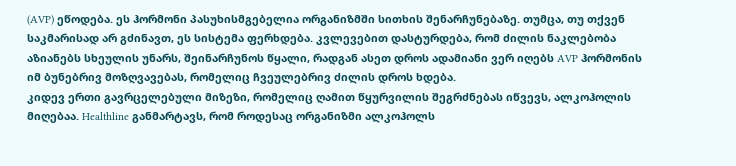(AVP) ეწოდება. ეს ჰორმონი პასუხისმგებელია ორგანიზმში სითხის შენარჩუნებაზე. თუმცა, თუ თქვენ საკმარისად არ გძინავთ, ეს სისტემა ფერხდება. კვლევებით დასტურდება, რომ ძილის ნაკლებობა აზიანებს სხეულის უნარს, შეინარჩუნოს წყალი, რადგან ასეთ დროს ადამიანი ვერ იღებს AVP ჰორმონის იმ ბუნებრივ მოზღვავებას, რომელიც ჩვეულებრივ ძილის დროს ხდება.
კიდევ ერთი გავრცელებული მიზეზი, რომელიც ღამით წყურვილის შეგრძნებას იწვევს, ალკოჰოლის მიღებაა. Healthline განმარტავს, რომ როდესაც ორგანიზმი ალკოჰოლს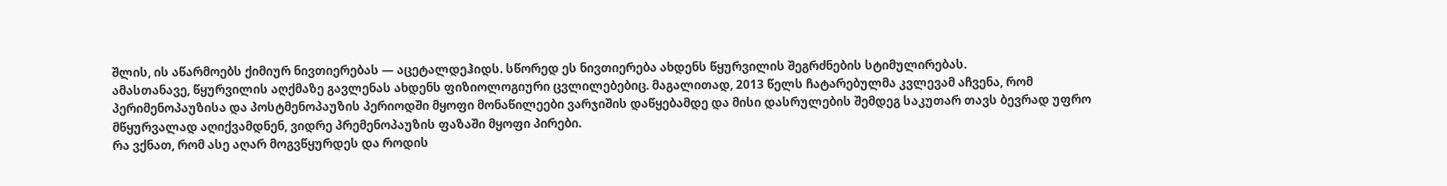შლის, ის აწარმოებს ქიმიურ ნივთიერებას — აცეტალდეჰიდს. სწორედ ეს ნივთიერება ახდენს წყურვილის შეგრძნების სტიმულირებას.
ამასთანავე, წყურვილის აღქმაზე გავლენას ახდენს ფიზიოლოგიური ცვლილებებიც. მაგალითად, 2013 წელს ჩატარებულმა კვლევამ აჩვენა, რომ პერიმენოპაუზისა და პოსტმენოპაუზის პერიოდში მყოფი მონაწილეები ვარჯიშის დაწყებამდე და მისი დასრულების შემდეგ საკუთარ თავს ბევრად უფრო მწყურვალად აღიქვამდნენ, ვიდრე პრემენოპაუზის ფაზაში მყოფი პირები.
რა ვქნათ, რომ ასე აღარ მოგვწყურდეს და როდის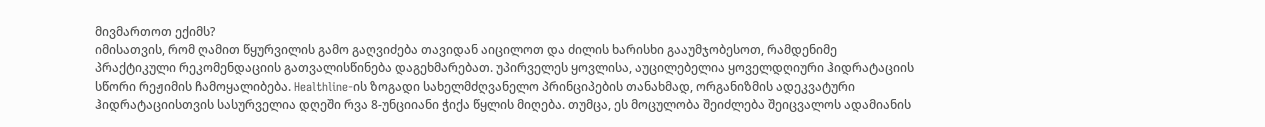მივმართოთ ექიმს?
იმისათვის, რომ ღამით წყურვილის გამო გაღვიძება თავიდან აიცილოთ და ძილის ხარისხი გააუმჯობესოთ, რამდენიმე პრაქტიკული რეკომენდაციის გათვალისწინება დაგეხმარებათ. უპირველეს ყოვლისა, აუცილებელია ყოველდღიური ჰიდრატაციის სწორი რეჟიმის ჩამოყალიბება. Healthline-ის ზოგადი სახელმძღვანელო პრინციპების თანახმად, ორგანიზმის ადეკვატური ჰიდრატაციისთვის სასურველია დღეში რვა 8-უნციიანი ჭიქა წყლის მიღება. თუმცა, ეს მოცულობა შეიძლება შეიცვალოს ადამიანის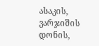ასაკის, ვარჯიშის დონის,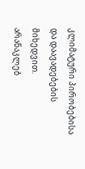კლიმატური პირობებისა და დაავადებების მიხედვით.
არანაკლებ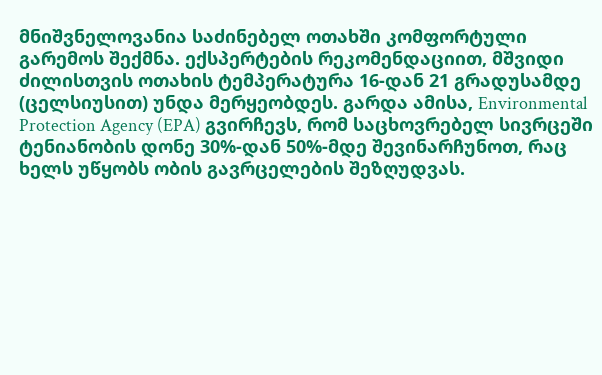მნიშვნელოვანია საძინებელ ოთახში კომფორტული გარემოს შექმნა. ექსპერტების რეკომენდაციით, მშვიდი ძილისთვის ოთახის ტემპერატურა 16-დან 21 გრადუსამდე (ცელსიუსით) უნდა მერყეობდეს. გარდა ამისა, Environmental Protection Agency (EPA) გვირჩევს, რომ საცხოვრებელ სივრცეში ტენიანობის დონე 30%-დან 50%-მდე შევინარჩუნოთ, რაც ხელს უწყობს ობის გავრცელების შეზღუდვას.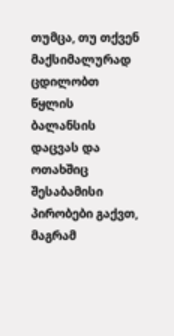თუმცა, თუ თქვენ მაქსიმალურად ცდილობთ წყლის ბალანსის დაცვას და ოთახშიც შესაბამისი პირობები გაქვთ, მაგრამ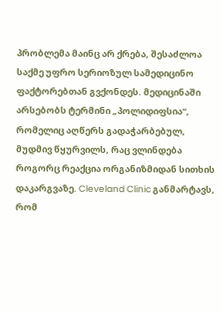პრობლემა მაინც არ ქრება, შესაძლოა საქმე უფრო სერიოზულ სამედიცინო ფაქტორებთან გვქონდეს. მედიცინაში არსებობს ტერმინი „პოლიდიფსია“, რომელიც აღწერს გადაჭარბებულ, მუდმივ წყურვილს, რაც ვლინდება როგორც რეაქცია ორგანიზმიდან სითხის დაკარგვაზე. Cleveland Clinic განმარტავს, რომ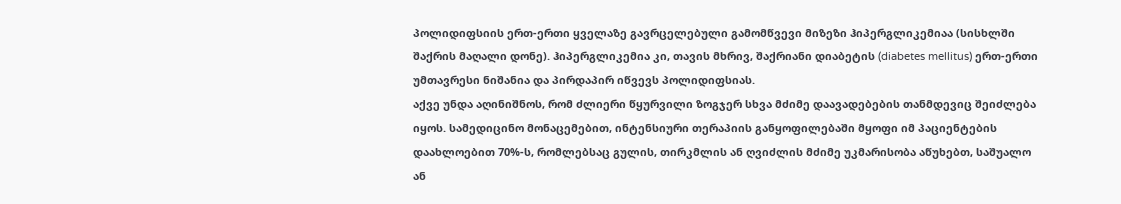პოლიდიფსიის ერთ-ერთი ყველაზე გავრცელებული გამომწვევი მიზეზი ჰიპერგლიკემიაა (სისხლში შაქრის მაღალი დონე). ჰიპერგლიკემია კი, თავის მხრივ, შაქრიანი დიაბეტის (diabetes mellitus) ერთ-ერთი უმთავრესი ნიშანია და პირდაპირ იწვევს პოლიდიფსიას.
აქვე უნდა აღინიშნოს, რომ ძლიერი წყურვილი ზოგჯერ სხვა მძიმე დაავადებების თანმდევიც შეიძლება იყოს. სამედიცინო მონაცემებით, ინტენსიური თერაპიის განყოფილებაში მყოფი იმ პაციენტების დაახლოებით 70%-ს, რომლებსაც გულის, თირკმლის ან ღვიძლის მძიმე უკმარისობა აწუხებთ, საშუალო ან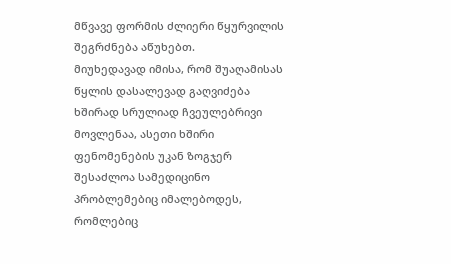მწვავე ფორმის ძლიერი წყურვილის შეგრძნება აწუხებთ.
მიუხედავად იმისა, რომ შუაღამისას წყლის დასალევად გაღვიძება ხშირად სრულიად ჩვეულებრივი მოვლენაა, ასეთი ხშირი ფენომენების უკან ზოგჯერ შესაძლოა სამედიცინო პრობლემებიც იმალებოდეს, რომლებიც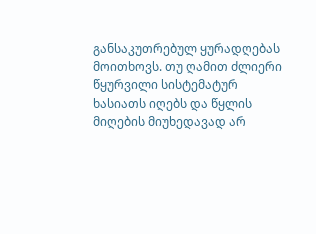განსაკუთრებულ ყურადღებას მოითხოვს. თუ ღამით ძლიერი წყურვილი სისტემატურ ხასიათს იღებს და წყლის მიღების მიუხედავად არ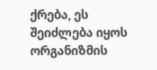ქრება, ეს შეიძლება იყოს ორგანიზმის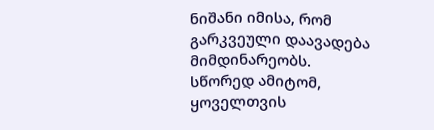ნიშანი იმისა, რომ გარკვეული დაავადება მიმდინარეობს. სწორედ ამიტომ, ყოველთვის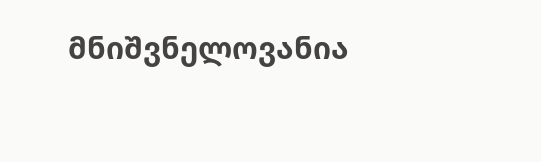მნიშვნელოვანია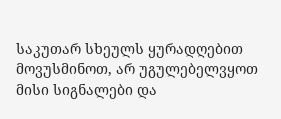საკუთარ სხეულს ყურადღებით მოვუსმინოთ, არ უგულებელვყოთ მისი სიგნალები და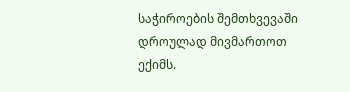საჭიროების შემთხვევაში დროულად მივმართოთ ექიმს.